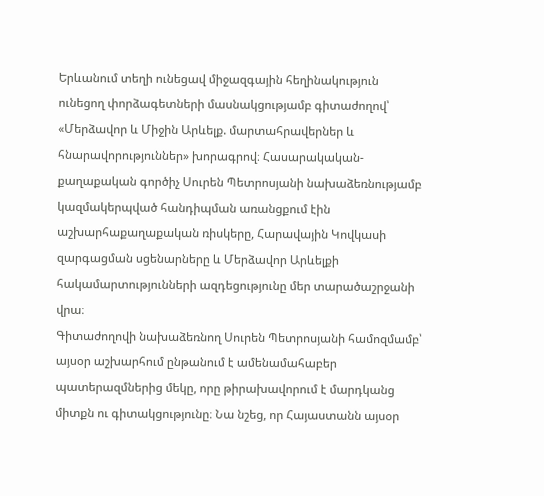Երևանում տեղի ունեցավ միջազգային հեղինակություն ունեցող փորձագետների մասնակցությամբ գիտաժողով՝ «Մերձավոր և Միջին Արևելք. մարտահրավերներ և հնարավորություններ» խորագրով։ Հասարակական-քաղաքական գործիչ Սուրեն Պետրոսյանի նախաձեռնությամբ կազմակերպված հանդիպման առանցքում էին աշխարհաքաղաքական ռիսկերը, Հարավային Կովկասի զարգացման սցենարները և Մերձավոր Արևելքի հակամարտությունների ազդեցությունը մեր տարածաշրջանի վրա։
Գիտաժողովի նախաձեռնող Սուրեն Պետրոսյանի համոզմամբ՝ այսօր աշխարհում ընթանում է ամենամահաբեր պատերազմներից մեկը, որը թիրախավորում է մարդկանց միտքն ու գիտակցությունը։ Նա նշեց, որ Հայաստանն այսօր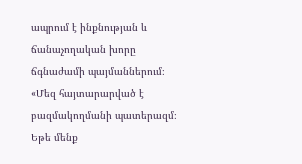ապրում է ինքնության և ճանաչողական խորը ճգնաժամի պայմաններում։ «Մեզ հայտարարված է բազմակողմանի պատերազմ։ Եթե մենք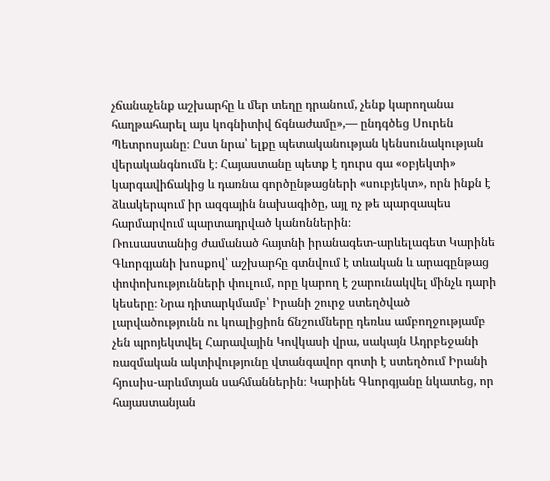չճանաչենք աշխարհը և մեր տեղը դրանում, չենք կարողանա հաղթահարել այս կոգնիտիվ ճգնաժամը»,— ընդգծեց Սուրեն Պետրոսյանը։ Ըստ նրա՝ ելքը պետականության կենսունակության վերականգնումն է։ Հայաստանը պետք է դուրս գա «օբյեկտի» կարգավիճակից և դառնա գործընթացների «սուբյեկտ», որն ինքն է ձևակերպում իր ազգային նախագիծը, այլ ոչ թե պարզապես հարմարվում պարտադրված կանոններին։
Ռուսաստանից ժամանած հայտնի իրանագետ-արևելագետ Կարինե Գևորգյանի խոսքով՝ աշխարհը գտնվում է տևական և արագընթաց փոփոխությունների փուլում, որը կարող է շարունակվել մինչև դարի կեսերը։ Նրա դիտարկմամբ՝ Իրանի շուրջ ստեղծված լարվածությունն ու կոալիցիոն ճնշումները դեռևս ամբողջությամբ չեն պրոյեկտվել Հարավային Կովկասի վրա, սակայն Ադրբեջանի ռազմական ակտիվությունը վտանգավոր գոտի է ստեղծում Իրանի հյուսիս-արևմտյան սահմաններին։ Կարինե Գևորգյանը նկատեց, որ հայաստանյան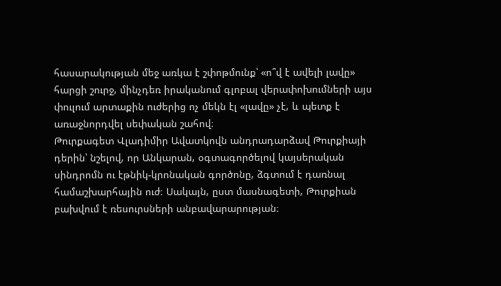հասարակության մեջ առկա է շփոթմունք՝ «ո՞վ է ավելի լավը» հարցի շուրջ, մինչդեռ իրականում գլոբալ վերափոխումների այս փուլում արտաքին ուժերից ոչ մեկն էլ «լավը» չէ, և պետք է առաջնորդվել սեփական շահով։
Թուրքագետ Վլադիմիր Ավատկովն անդրադարձավ Թուրքիայի դերին՝ նշելով, որ Անկարան, օգտագործելով կայսերական սինդրոմն ու էթնիկ-կրոնական գործոնը, ձգտում է դառնալ համաշխարհային ուժ։ Սակայն, ըստ մասնագետի, Թուրքիան բախվում է ռեսուրսների անբավարարության։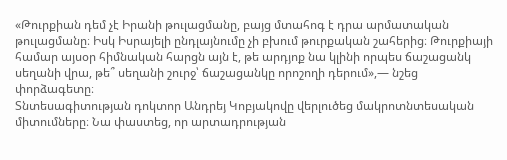«Թուրքիան դեմ չէ Իրանի թուլացմանը, բայց մտահոգ է դրա արմատական թուլացմանը։ Իսկ Իսրայելի ընդլայնումը չի բխում թուրքական շահերից։ Թուրքիայի համար այսօր հիմնական հարցն այն է, թե արդյոք նա կլինի որպես ճաշացանկ սեղանի վրա, թե՞ սեղանի շուրջ՝ ճաշացանկը որոշողի դերում»,— նշեց փորձագետը։
Տնտեսագիտության դոկտոր Անդրեյ Կոբյակովը վերլուծեց մակրոտնտեսական միտումները։ Նա փաստեց, որ արտադրության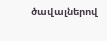ծավալներով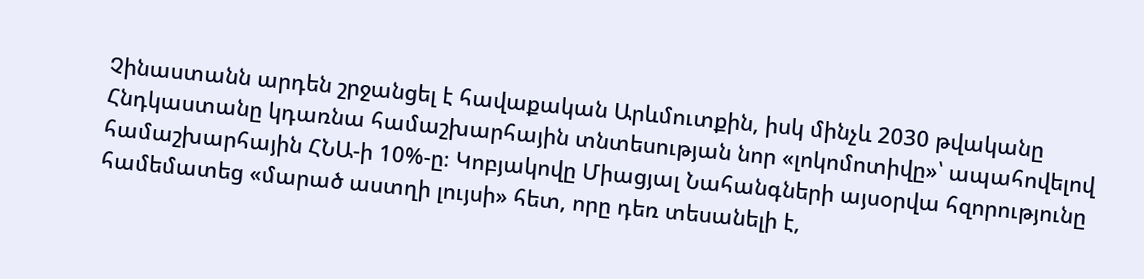Չինաստանն արդեն շրջանցել է հավաքական Արևմուտքին, իսկ մինչև 2030 թվականը Հնդկաստանը կդառնա համաշխարհային տնտեսության նոր «լոկոմոտիվը»՝ ապահովելով համաշխարհային ՀՆԱ-ի 10%-ը։ Կոբյակովը Միացյալ Նահանգների այսօրվա հզորությունը համեմատեց «մարած աստղի լույսի» հետ, որը դեռ տեսանելի է,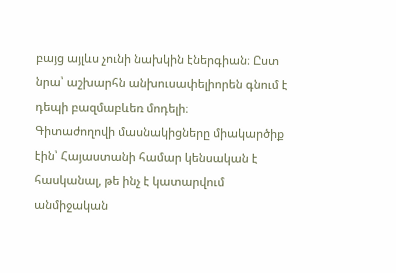բայց այլևս չունի նախկին էներգիան։ Ըստ նրա՝ աշխարհն անխուսափելիորեն գնում է դեպի բազմաբևեռ մոդելի։
Գիտաժողովի մասնակիցները միակարծիք էին՝ Հայաստանի համար կենսական է հասկանալ, թե ինչ է կատարվում անմիջական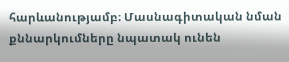հարևանությամբ։ Մասնագիտական նման քննարկումները նպատակ ունեն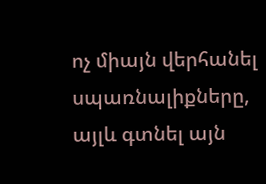ոչ միայն վերհանել սպառնալիքները, այլև գտնել այն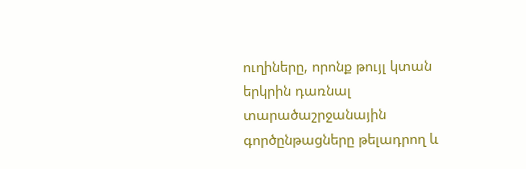ուղիները, որոնք թույլ կտան երկրին դառնալ տարածաշրջանային գործընթացները թելադրող և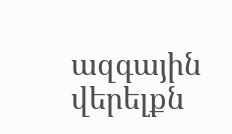ազգային վերելքն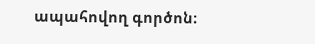ապահովող գործոն։